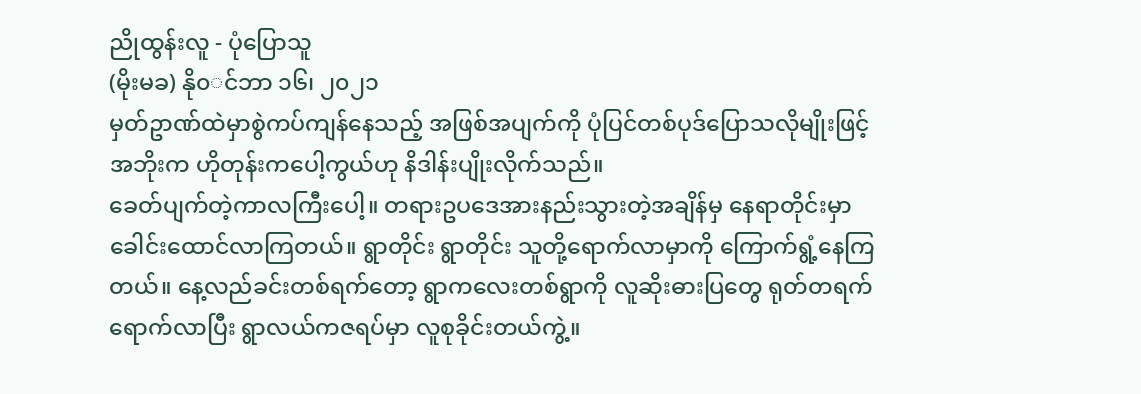ညိုထွန်းလူ - ပုံပြောသူ
(မိုးမခ) နို၀◌င်ဘာ ၁၆၊ ၂၀၂၁
မှတ်ဥာဏ်ထဲမှာစွဲကပ်ကျန်နေသည့် အဖြစ်အပျက်ကို ပုံပြင်တစ်ပုဒ်ပြောသလိုမျိုးဖြင့် အဘိုးက ဟိုတုန်းကပေါ့ကွယ်ဟု နိဒါန်းပျိုးလိုက်သည်။
ခေတ်ပျက်တဲ့ကာလကြီးပေါ့။ တရားဥပဒေအားနည်းသွားတဲ့အချိန်မှ နေရာတိုင်းမှာ ခေါင်းထောင်လာကြတယ်။ ရွာတိုင်း ရွာတိုင်း သူတို့ရောက်လာမှာကို ကြောက်ရွံ့နေကြတယ်။ နေ့လည်ခင်းတစ်ရက်တော့ ရွာကလေးတစ်ရွာကို လူဆိုးဓားပြတွေ ရုတ်တရက်ရောက်လာပြီး ရွာလယ်ကဇရပ်မှာ လူစုခိုင်းတယ်ကွဲ့။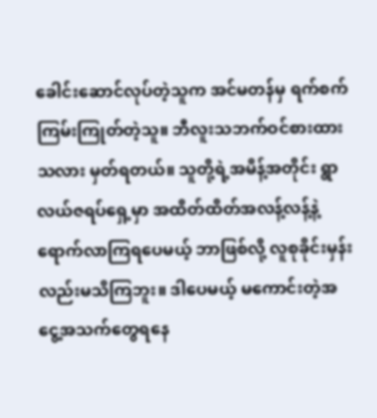ခေါင်းဆောင်လုပ်တဲ့သူက အင်မတန်မှ ရက်စက်ကြမ်းကြုတ်တဲ့သူ။ ဘီလူးသဘက်ဝင်စားထားသလား မှတ်ရတယ်။ သူတို့ရဲ့အမိန့်အတိုင်း ရွာလယ်ဇရပ်ရှေ့မှာ အထိတ်ထိတ်အလန့်လန့်နဲ့ ရောက်လာကြရပေမယ့် ဘာဖြစ်လို့ လူစုခိုင်းမှန်းလည်းမသိကြဘူး။ ဒါပေမယ့် မကောင်းတဲ့အငွေ့အသက်တွေရနေ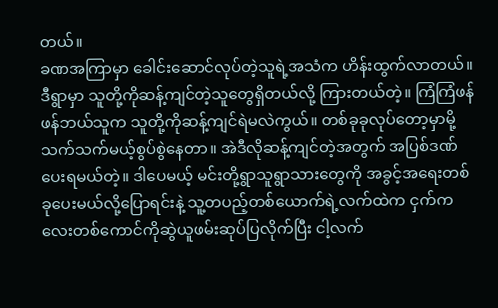တယ်။
ခဏအကြာမှာ ခေါင်းဆောင်လုပ်တဲ့သူရဲ့အသံက ဟိန်းထွက်လာတယ်။ ဒီရွာမှာ သူတို့ကိုဆန့်ကျင်တဲ့သူတွေရှိတယ်လို့ ကြားတယ်တဲ့။ ကြံကြံဖန်ဖန်ဘယ်သူက သူတို့ကိုဆန့်ကျင်ရဲမလဲကွယ်။ တစ်ခုခုလုပ်တော့မှာမို့ သက်သက်မယ့်စွပ်စွဲနေတာ။ အဲဒီလိုဆန့်ကျင်တဲ့အတွက် အပြစ်ဒဏ်ပေးရမယ်တဲ့။ ဒါပေမယ့် မင်းတို့ရွာသူရွာသားတွေကို အခွင့်အရေးတစ်ခုပေးမယ်လို့ပြောရင်းနဲ့ သူ့တပည့်တစ်ယောက်ရဲ့လက်ထဲက ငှက်ကလေးတစ်ကောင်ကိုဆွဲယူဖမ်းဆုပ်ပြလိုက်ပြီး ငါ့လက်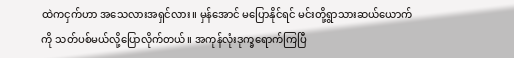ထဲကငှက်ဟာ အသေလားအရှင်လား။ မှန်အောင် မပြောနိုင်ရင် မင်းတို့ရွာသားဆယ်ယောက်ကို သတ်ပစ်မယ်လို့ပြောလိုက်တယ်။ အကုန်လုံးဒုက္ခရောက်ကြပြီ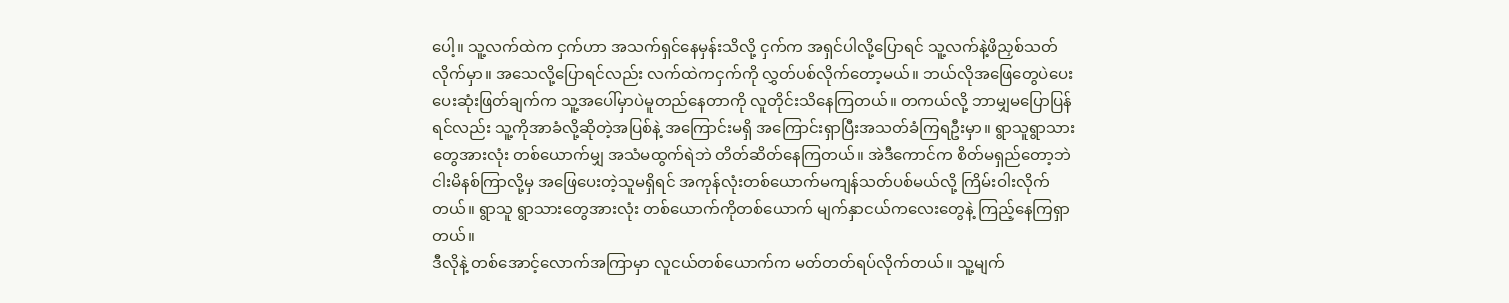ပေါ့။ သူ့လက်ထဲက ငှက်ဟာ အသက်ရှင်နေမှန်းသိလို့ ငှက်က အရှင်ပါလို့ပြောရင် သူ့လက်နဲ့ဖိညှစ်သတ်လိုက်မှာ။ အသေလို့ပြောရင်လည်း လက်ထဲကငှက်ကို လွှတ်ပစ်လိုက်တော့မယ်။ ဘယ်လိုအဖြေတွေပဲပေးပေးဆုံးဖြတ်ချက်က သူ့အပေါ်မှာပဲမူတည်နေတာကို လူတိုင်းသိနေကြတယ်။ တကယ်လို့ ဘာမျှမပြောပြန်ရင်လည်း သူ့ကိုအာခံလို့ဆိုတဲ့အပြစ်နဲ့ အကြောင်းမရှိ အကြောင်းရှာပြီးအသတ်ခံကြရဦးမှာ။ ရွာသူရွာသားတွေအားလုံး တစ်ယောက်မျှ အသံမထွက်ရဲဘဲ တိတ်ဆိတ်နေကြတယ်။ အဲဒီကောင်က စိတ်မရှည်တော့ဘဲ ငါးမိနစ်ကြာလို့မှ အဖြေပေးတဲ့သူမရှိရင် အကုန်လုံးတစ်ယောက်မကျန်သတ်ပစ်မယ်လို့ ကြိမ်းဝါးလိုက်တယ်။ ရွာသူ ရွာသားတွေအားလုံး တစ်ယောက်ကိုတစ်ယောက် မျက်နှာငယ်ကလေးတွေနဲ့ ကြည့်နေကြရှာတယ်။
ဒီလိုနဲ့ တစ်အောင့်လောက်အကြာမှာ လူငယ်တစ်ယောက်က မတ်တတ်ရပ်လိုက်တယ်။ သူ့မျက်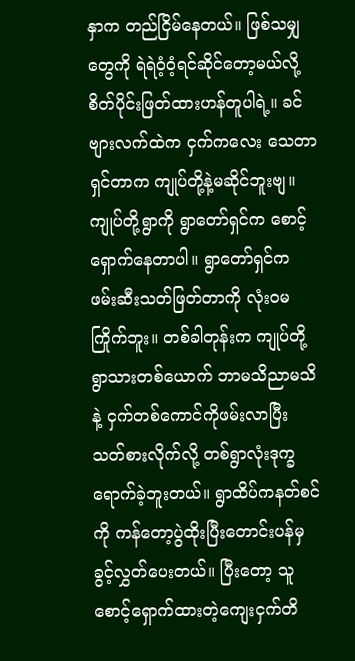နှာက တည်ငြိမ်နေတယ်။ ဖြစ်သမျှတွေကို ရဲရဲဝံ့ဝံ့ရင်ဆိုင်တော့မယ်လို့ စိတ်ပိုင်းဖြတ်ထားဟန်တူပါရဲ့။ ခင်ဗျားလက်ထဲက ငှက်ကလေး သေတာရှင်တာက ကျုပ်တို့နဲ့မဆိုင်ဘူးဗျ။ ကျုပ်တို့ရွာကို ရွာတော်ရှင်က စောင့်ရှောက်နေတာပါ။ ရွာတော်ရှင်က ဖမ်းဆီးသတ်ဖြတ်တာကို လုံးဝမကြိုက်ဘူး။ တစ်ခါတုန်းက ကျုပ်တို့ရွာသားတစ်ယောက် ဘာမသိညာမသိနဲ့ ငှက်တစ်ကောင်ကိုဖမ်းလာပြီး သတ်စားလိုက်လို့ တစ်ရွာလုံးဒုက္ခရောက်ခဲ့ဘူးတယ်။ ရွာထိပ်ကနတ်စင်ကို ကန်တော့ပွဲထိုးပြီးတောင်းပန်မှ ခွင့်လွှတ်ပေးတယ်။ ပြီးတော့ သူစောင့်ရှောက်ထားတဲ့ကျေးငှက်တိ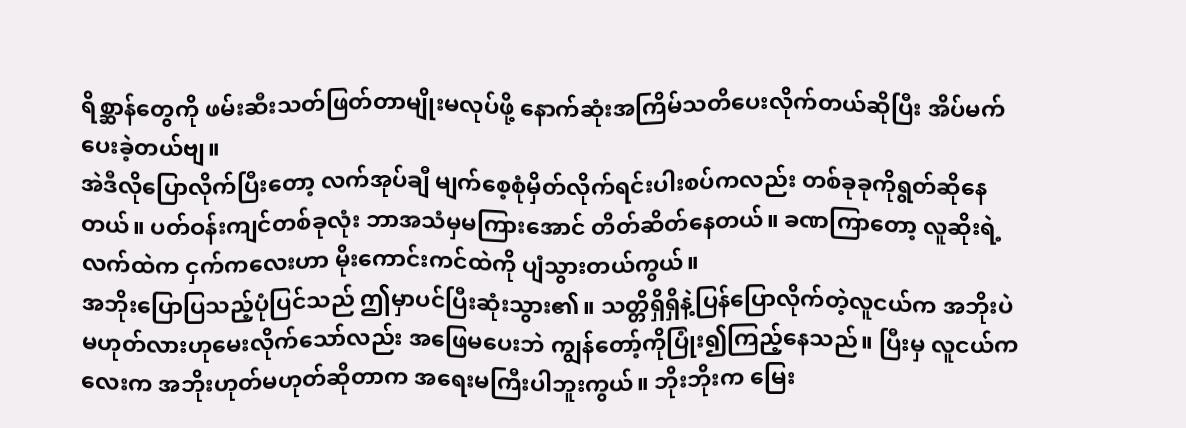ရိစ္ဆာန်တွေကို ဖမ်းဆီးသတ်ဖြတ်တာမျိုးမလုပ်ဖို့ နောက်ဆုံးအကြိမ်သတိပေးလိုက်တယ်ဆိုပြီး အိပ်မက်ပေးခဲ့တယ်ဗျ။
အဲဒီလိုပြောလိုက်ပြီးတော့ လက်အုပ်ချီ မျက်စေ့စုံမှိတ်လိုက်ရင်းပါးစပ်ကလည်း တစ်ခုခုကိုရွတ်ဆိုနေတယ်။ ပတ်ဝန်းကျင်တစ်ခုလုံး ဘာအသံမှမကြားအောင် တိတ်ဆိတ်နေတယ်။ ခဏကြာတော့ လူဆိုးရဲ့လက်ထဲက ငှက်ကလေးဟာ မိုးကောင်းကင်ထဲကို ပျံသွားတယ်ကွယ်။
အဘိုးပြောပြသည့်ပုံပြင်သည် ဤမှာပင်ပြီးဆုံးသွား၏။ သတ္တိရှိရှိနဲ့ပြန်ပြောလိုက်တဲ့လူငယ်က အဘိုးပဲမဟုတ်လားဟုမေးလိုက်သော်လည်း အဖြေမပေးဘဲ ကျွန်တော့်ကိုပြုံး၍ကြည့်နေသည်။ ပြီးမှ လူငယ်ကလေးက အဘိုးဟုတ်မဟုတ်ဆိုတာက အရေးမကြီးပါဘူးကွယ်။ ဘိုးဘိုးက မြေး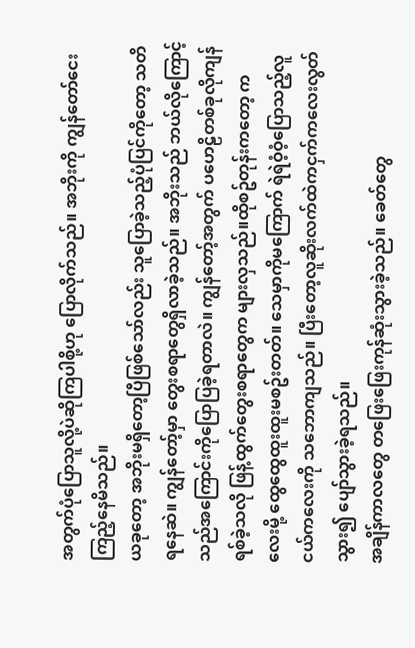အတွက်ပုံပြောသူလို့ပဲဆိုကြပါစို့ဟု ပြောလိုက်သည်။ အဘိုးကို ကျွန်တော်ငေးကြည့်နေမိသည်။
ယခုတော့ အဘိုးမရှိတော့ပြီဖြစ်သော်လည်း သူပြောခဲ့သည့်ပုံပြင်ကိုတော့ သတိရနေဆဲ။ ကျွန်တော့်မှာ တွေးစရာတွေရှိလာခဲ့သည်။ အဘိုးသည် ဘယ်လိုကြောင့် သည်အကြောင်းကိုပြောပြခဲ့ရတာလဲ။ ကျွန်တော့်အတွက် ပဟေဠိတစ်ခုလိုကျန်ရစ်ခဲ့သလို ဖြန့်ထွက်တွေးစရာတွေက များလှသည်။ထိုစဥ်တုန်းကတော့ ကလေးမို့ ထွေထွေထူးထူးမစဥ်းတတ်။ သေမှာကိုမကြောက် ရဲရဲဝံ့ဝံ့ပြောသည့်လူငယ်ကလေးကို သဘောကျသည်။ ပြီးတော့လူဆိုးလက်ထဲကငှက်ကလေးလွတ်သွား၍ ပျော်သွားခဲ့ရသည်။
အချိန်ကာလတွေ တဖြေးဖြေးကုန်ဆုံးသွားခဲ့သည်။ ခေတ်တွေ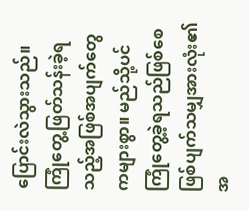ပြောင်းလဲသွားသည်။ ကြုံတွေ့ဖြတ်သန်းခဲ့ရသည့်အဖြစ်အပျက်တွေကများစွာ။ မည်သို့ပင်ကြုံတွေ့ခဲ့ရသည်ဖြစ်စေ ဖြစ်ပျက်သမျှအားလုံး၏အ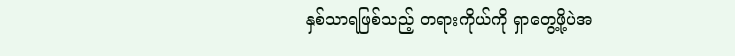နှစ်သာရဖြစ်သည့် တရားကိုယ်ကို ရှာတွေ့ဖို့ပဲအ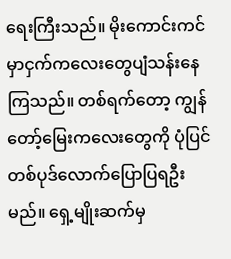ရေးကြီးသည်။ မိုးကောင်းကင်မှာငှက်ကလေးတွေပျံသန်းနေကြသည်။ တစ်ရက်တော့ ကျွန်တော့်မြေးကလေးတွေကို ပုံပြင်တစ်ပုဒ်လောက်ပြောပြရဦးမည်။ ရှေ့မျိုးဆက်မှ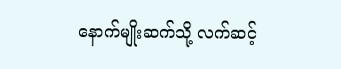နောက်မျိုးဆက်သို့ လက်ဆင့်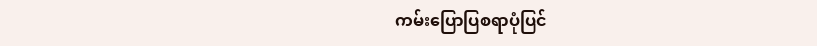ကမ်းပြောပြစရာပုံပြင်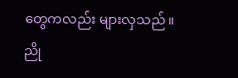တွေကလည်း များလှသည်။
ညို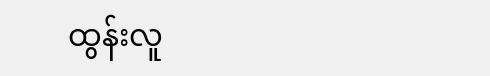ထွန်းလူ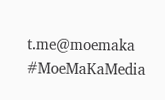t.me@moemaka
#MoeMaKaMedia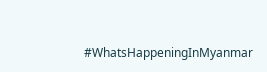#WhatsHappeningInMyanmar